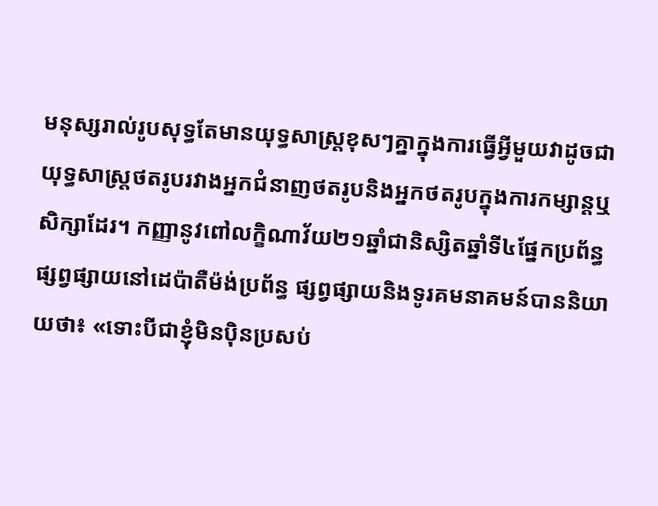មនុស្សរាល់រូបសុទ្ធតែមានយុទ្ធសាស្រ្តខុសៗគ្នាក្នុងការធ្វើអ្វីមួយវាដូចជាយុទ្ធសាស្រ្តថតរូបរវាងអ្នកជំនាញថតរូបនិងអ្នកថតរូបក្នុងការកម្សាន្តឬសិក្សាដែរ។ កញ្ញានូវពៅលក្ខិណាវ័យ២១ឆ្នាំជានិស្សិតឆ្នាំទី៤ផ្នែកប្រព័ន្ធផ្សព្វផ្សាយនៅដេប៉ាតឺម៉ង់ប្រព័ន្ធ ផ្សព្វផ្សាយនិងទូរគមនាគមន៍បាននិយាយថា៖ «ទោះបីជាខ្ញុំមិនប៉ិនប្រសប់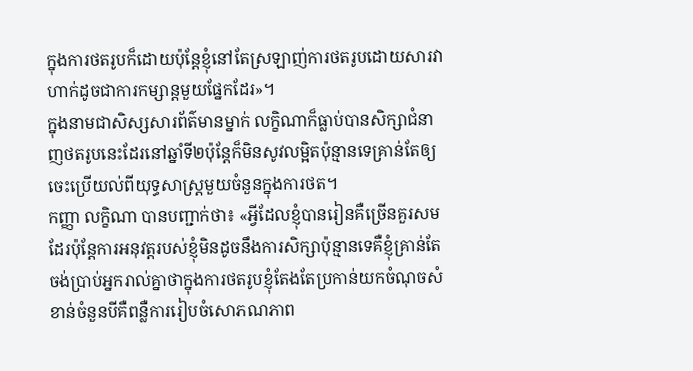ក្នុងការថតរូបក៏ដោយប៉ុន្តែខ្ញុំនៅតែស្រឡាញ់ការថតរូបដោយសារវាហាក់ដូចជាការកម្សាន្តមួយផ្នែកដែរ»។
ក្នុងនាមជាសិស្សសារព័ត៌មានម្នាក់ លក្ខិណាក៏ធ្លាប់បានសិក្សាជំនាញថតរូបនេះដែរនៅឆ្នាំទី២ប៉ុន្តែក៏មិនសូវលម្អិតប៉ុន្មានទេគ្រាន់តែឲ្យចេះប្រើយល់ពីយុទ្ធសាស្រ្តមួយចំនួនក្នុងការថត។
កញ្ញា លក្ខិណា បានបញ្ជាក់ថា៖ «អ្វីដែលខ្ញុំបានរៀនគឺច្រើនគួរសមដែរប៉ុន្តែការអនុវត្តរបស់ខ្ញុំមិនដូចនឹងការសិក្សាប៉ុន្មានទេគឺខ្ញុំគ្រាន់តែចង់ប្រាប់អ្នករាល់គ្នាថាក្នុងការថតរូបខ្ញុំតែងតែប្រកាន់យកចំណុចសំខាន់ចំនួនបីគឺពន្លឺការរៀបចំសោភណភាព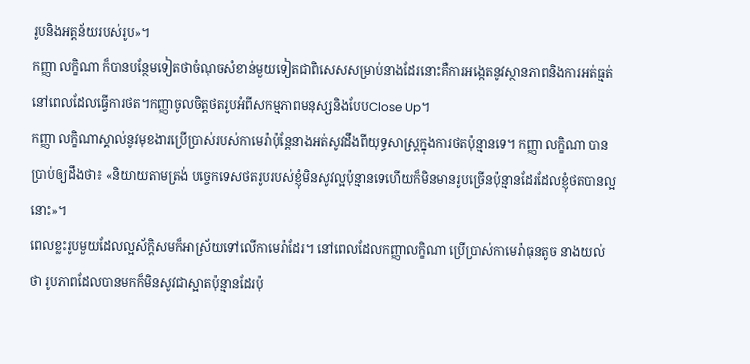រូបនិងអត្តន័យរបស់រូប»។
កញ្ញា លក្ខិណា ក៏បានបន្ថែមទៀតថាចំណុចសំខាន់មួយទៀតជាពិសេសសម្រាប់នាងដែរនោះគឺការអង្កេតនូវស្ថានភាពនិងការអត់ធ្មត់នៅពេលដែលធ្វើការថត។កញ្ញាចូលចិត្តថតរូបអំពីសកម្មភាពមនុស្សនិងបែបClose Up។
កញ្ញា លក្ខិណាស្គាល់នូវមុខងារប្រើប្រាស់របស់កាមេរ៉ាប៉ុន្តែនាងអត់សូវដឹងពីយុទ្ធសាស្រ្តក្នុងការថតប៉ុន្មានទេ។ កញ្ញា លក្ខិណា បានប្រាប់ឲ្យដឹងថា៖ «និយាយតាមត្រង់ បច្ចេកទេសថតរូបរបស់ខ្ញុំមិនសូវល្អប៉ុន្មានទេហើយក៏មិនមានរូបច្រើនប៉ុន្មានដែរដែលខ្ញុំថតបានល្អនោះ»។
ពេលខ្លះរូបមួយដែលល្អស័ក្ដិសមក៏អាស្រ័យទៅលើកាមេរ៉ាដែរ។ នៅពេលដែលកញ្ញាលក្ខិណា ប្រើប្រាស់កាមេរ៉ាធុនតូច នាងយល់ថា រូបភាពដែលបានមកក៏មិនសូវជាស្អាតប៉ុន្មានដែរប៉ុ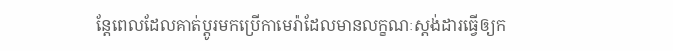ន្តែពេលដែលគាត់ប្តូរមកប្រើកាមេរ៉ាដែលមានលក្ខណៈស្តង់ដារធ្វើឲ្យក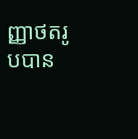ញ្ញាថតរូបបាន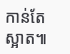កាន់តែស្អាត៕